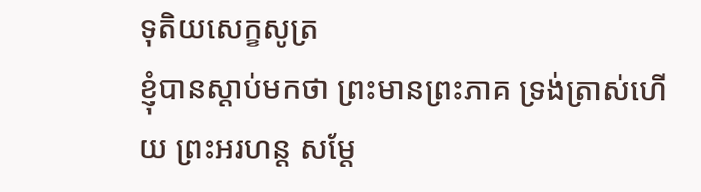ទុតិយសេក្ខសូត្រ
ខ្ញុំបានស្តាប់មកថា ព្រះមានព្រះភាគ ទ្រង់ត្រាស់ហើយ ព្រះអរហន្ត សម្តែ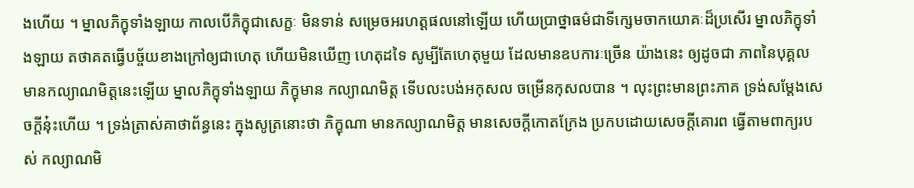ងហើយ ។ ម្នាលភិក្ខុទាំងឡាយ កាលបើភិក្ខុជាសេក្ខៈ មិនទាន់ សម្រេចអរហត្តផលនៅឡើយ ហើយប្រាថ្នាធម៌ជាទីក្សេមចាកយោគៈដ៏ប្រសើរ ម្នាលភិក្ខុទាំងឡាយ តថាគតធ្វើបច្ច័យខាងក្រៅឲ្យជាហេតុ ហើយមិនឃើញ ហេតុដទៃ សូម្បីតែហេតុមួយ ដែលមានឧបការៈច្រើន យ៉ាងនេះ ឲ្យដូចជា ភាពនៃបុគ្គល មានកល្យាណមិត្តនេះឡើយ ម្នាលភិក្ខុទាំងឡាយ ភិក្ខុមាន កល្យាណមិត្ត ទើបលះបង់អកុសល ចម្រើនកុសលបាន ។ លុះព្រះមានព្រះភាគ ទ្រង់សម្តែងសេចក្តីនុ៎ះហើយ ។ ទ្រង់ត្រាស់គាថាព័ន្ធនេះ ក្នុងសូត្រនោះថា ភិក្ខុណា មានកល្យាណមិត្ត មានសេចក្តីកោតក្រែង ប្រកបដោយសេចក្តីគោរព ធ្វើតាមពាក្យរបស់ កល្យាណមិ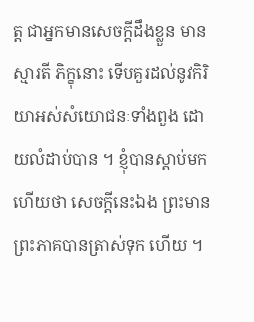ត្ត ជាអ្នកមានសេចក្តីដឹងខ្លួន មានស្មារតី ភិក្ខុនោះ ទើបគួរដល់នូវកិរិយាអស់សំយោជនៈទាំងពួង ដោយលំដាប់បាន ។ ខ្ញុំបានស្តាប់មកហើយថា សេចក្តីនេះឯង ព្រះមានព្រះភាគបានត្រាស់ទុក ហើយ ។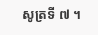សូត្រទី ៧ ។